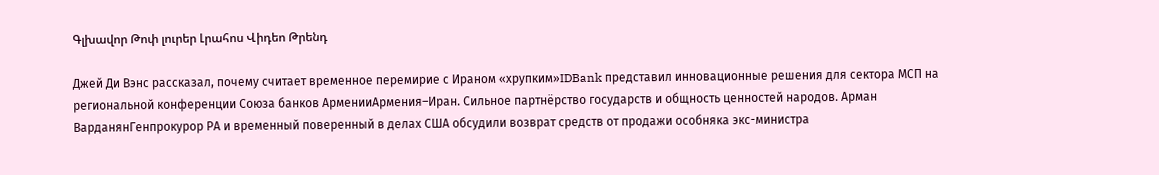Գլխավոր Թոփ լուրեր Լրահոս Վիդեո Թրենդ

Джей Ди Вэнс рассказал, почему считает временное перемирие с Ираном «хрупким»IDBank представил инновационные решения для сектора МСП на региональной конференции Союза банков АрменииАрмения–Иран. Сильное партнёрство государств и общность ценностей народов. Арман ВарданянГенпрокурор РА и временный поверенный в делах США обсудили возврат средств от продажи особняка экс-министра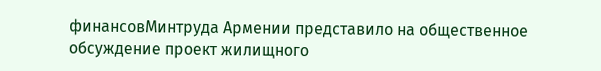финансовМинтруда Армении представило на общественное обсуждение проект жилищного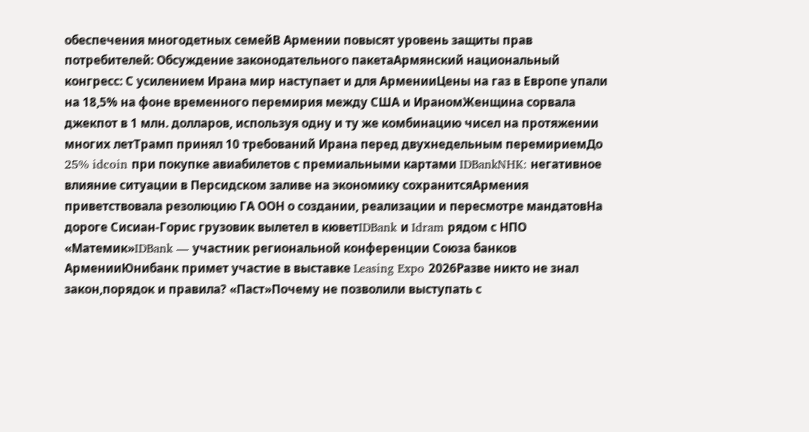обеспечения многодетных семейВ Армении повысят уровень защиты прав потребителей: Обсуждение законодательного пакетаАрмянский национальный конгресс: С усилением Ирана мир наступает и для АрменииЦены на газ в Европе упали на 18,5% на фоне временного перемирия между США и ИраномЖенщина сорвала джекпот в 1 млн. долларов, используя одну и ту же комбинацию чисел на протяжении многих летТрамп принял 10 требований Ирана перед двухнедельным перемириемДо 25% idcoin при покупке авиабилетов с премиальными картами IDBankNHK: негативное влияние ситуации в Персидском заливе на экономику сохранитсяАрмения приветствовала резолюцию ГА ООН о создании, реализации и пересмотре мандатовНа дороге Сисиан-Горис грузовик вылетел в кюветIDBank и Idram рядом с НПО «Матемик»IDBank — участник региональной конференции Союза банков АрменииЮнибанк примет участие в выставке Leasing Expo 2026Разве никто не знал закон,порядок и правила? «Паст»Почему не позволили выступать с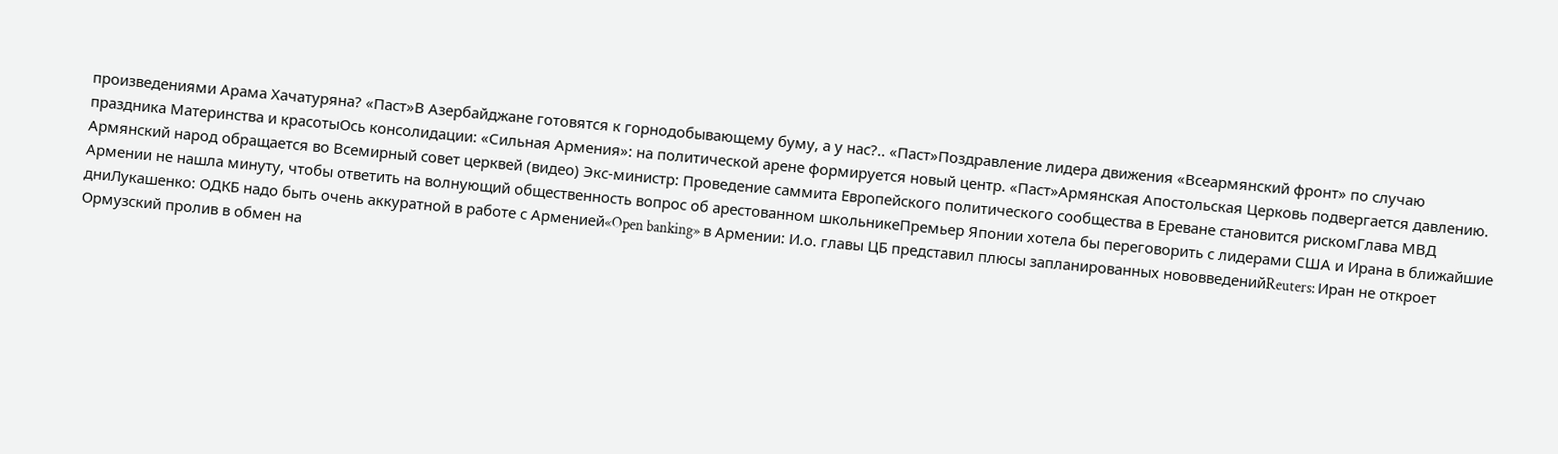произведениями Арама Хачатуряна? «Паст»В Азербайджане готовятся к горнодобывающему буму, а у нас?.. «Паст»Поздравление лидера движения «Всеармянский фронт» по случаю праздника Материнства и красотыОсь консолидации: «Сильная Армения»: на политической арене формируется новый центр. «Паст»Армянская Апостольская Церковь подвергается давлению. Армянский народ обращается во Всемирный совет церквей (видео) Экс-министр: Проведение саммита Европейского политического сообщества в Ереване становится рискомГлава МВД Армении не нашла минуту, чтобы ответить на волнующий общественность вопрос об арестованном школьникеПремьер Японии хотела бы переговорить с лидерами США и Ирана в ближайшие дниЛукашенко: ОДКБ надо быть очень аккуратной в работе с Арменией«Open banking» в Армении: И.о. главы ЦБ представил плюсы запланированных нововведенийReuters: Иран не откроет Ормузский пролив в обмен на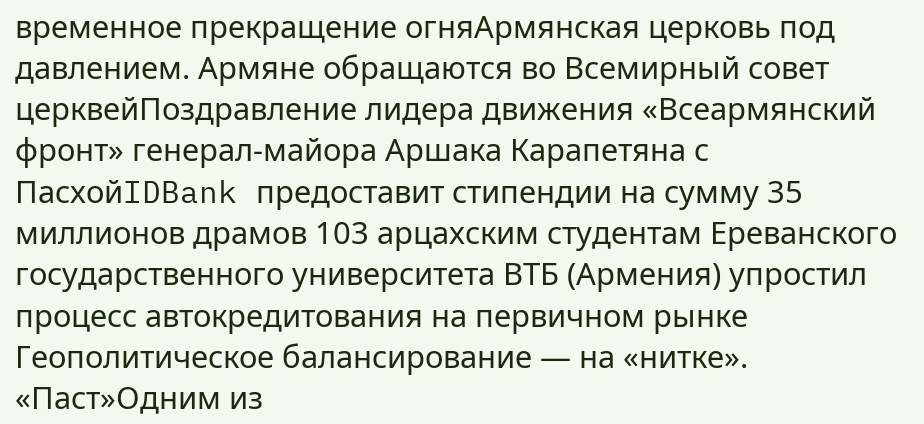временное прекращение огняАрмянская церковь под давлением. Армяне обращаются во Всемирный совет церквейПоздравление лидера движения «Всеармянский фронт» генерал-майора Аршака Карапетяна с ПасхойIDBank предоставит стипендии на сумму 35 миллионов драмов 103 арцахским студентам Ереванского государственного университета ВТБ (Армения) упростил процесс автокредитования на первичном рынке Геополитическое балансирование — на «нитке». «Паст»Одним из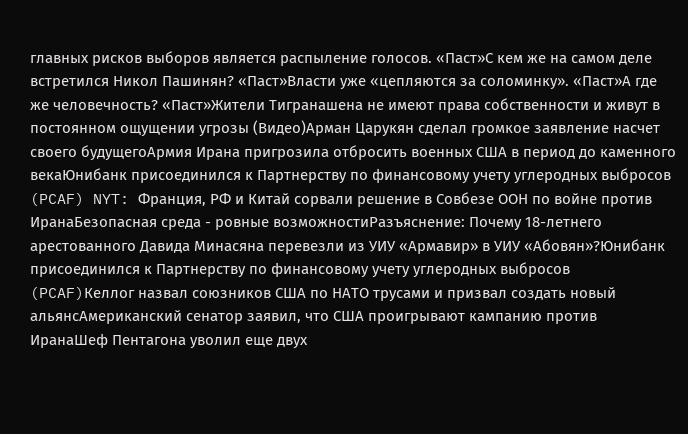главных рисков выборов является распыление голосов. «Паст»С кем же на самом деле встретился Никол Пашинян? «Паст»Власти уже «цепляются за соломинку». «Паст»А где же человечность? «Паст»Жители Тигранашена не имеют права собственности и живут в постоянном ощущении угрозы (Видео)Арман Царукян сделал громкое заявление насчет своего будущегоАрмия Ирана пригрозила отбросить военных США в период до каменного векаЮнибанк присоединился к Партнерству по финансовому учету углеродных выбросов (PCAF) NYT: Франция, РФ и Китай сорвали решение в Совбезе ООН по войне против ИранаБезопасная среда - ровные возможностиРазъяснение: Почему 18-летнего арестованного Давида Минасяна перевезли из УИУ «Армавир» в УИУ «Абовян»?Юнибанк присоединился к Партнерству по финансовому учету углеродных выбросов (PCAF)Келлог назвал союзников США по НАТО трусами и призвал создать новый альянсАмериканский сенатор заявил, что США проигрывают кампанию против ИранаШеф Пентагона уволил еще двух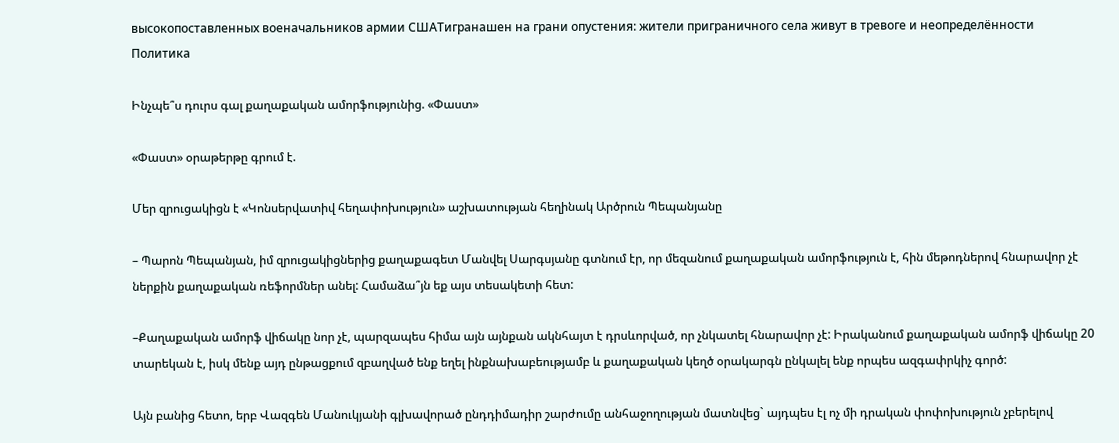высокопоставленных военачальников армии СШАТигранашен на грани опустения: жители приграничного села живут в тревоге и неопределённости
Политика

Ինչպե՞ս դուրս գալ քաղաքական ամորֆությունից. «Փաստ»

«Փաստ» օրաթերթը գրում է.

Մեր զրուցակիցն է «Կոնսերվատիվ հեղափոխություն» աշխատության հեղինակ Արծրուն Պեպանյանը

– Պարոն Պեպանյան, իմ զրուցակիցներից քաղաքագետ Մանվել Սարգսյանը գտնում էր, որ մեզանում քաղաքական ամորֆություն է, հին մեթոդներով հնարավոր չէ ներքին քաղաքական ռեֆորմներ անել: Համաձա՞յն եք այս տեսակետի հետ:

–Քաղաքական ամորֆ վիճակը նոր չէ, պարզապես հիմա այն այնքան ակնհայտ է դրսևորված, որ չնկատել հնարավոր չէ: Իրականում քաղաքական ամորֆ վիճակը 20 տարեկան է, իսկ մենք այդ ընթացքում զբաղված ենք եղել ինքնախաբեությամբ և քաղաքական կեղծ օրակարգն ընկալել ենք որպես ազգափրկիչ գործ:

Այն բանից հետո, երբ Վազգեն Մանուկյանի գլխավորած ընդդիմադիր շարժումը անհաջողության մատնվեց` այդպես էլ ոչ մի դրական փոփոխություն չբերելով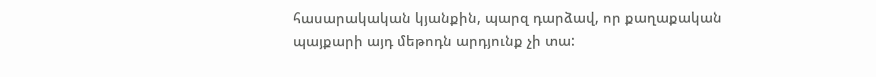հասարակական կյանքին, պարզ դարձավ, որ քաղաքական պայքարի այդ մեթոդն արդյունք չի տա: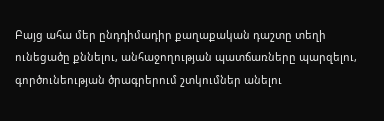Բայց ահա մեր ընդդիմադիր քաղաքական դաշտը տեղի ունեցածը քննելու, անհաջողության պատճառները պարզելու, գործունեության ծրագրերում շտկումներ անելու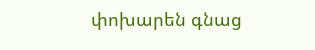փոխարեն գնաց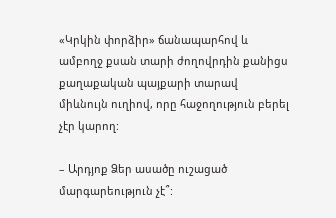«Կրկին փորձիր» ճանապարհով և ամբողջ քսան տարի ժողովրդին քանիցս քաղաքական պայքարի տարավ միևնույն ուղիով, որը հաջողություն բերել չէր կարող:

– Արդյոք Ձեր ասածը ուշացած մարգարեություն չէ՞: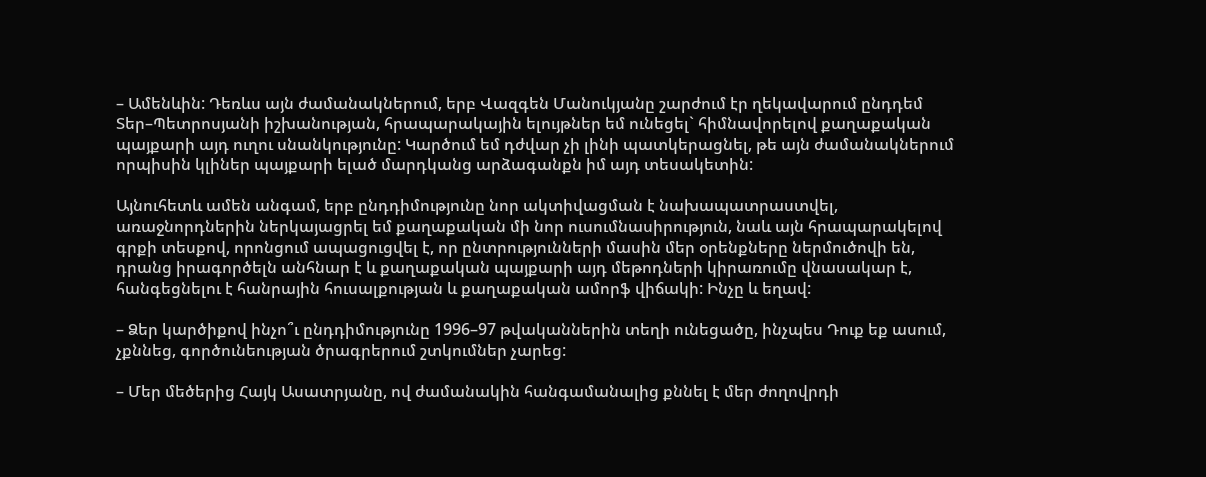– Ամենևին: Դեռևս այն ժամանակներում, երբ Վազգեն Մանուկյանը շարժում էր ղեկավարում ընդդեմ Տեր–Պետրոսյանի իշխանության, հրապարակային ելույթներ եմ ունեցել` հիմնավորելով քաղաքական պայքարի այդ ուղու սնանկությունը: Կարծում եմ դժվար չի լինի պատկերացնել, թե այն ժամանակներում որպիսին կլիներ պայքարի ելած մարդկանց արձագանքն իմ այդ տեսակետին:

Այնուհետև ամեն անգամ, երբ ընդդիմությունը նոր ակտիվացման է նախապատրաստվել, առաջնորդներին ներկայացրել եմ քաղաքական մի նոր ուսումնասիրություն, նաև այն հրապարակելով գրքի տեսքով, որոնցում ապացուցվել է, որ ընտրությունների մասին մեր օրենքները ներմուծովի են, դրանց իրագործելն անհնար է և քաղաքական պայքարի այդ մեթոդների կիրառումը վնասակար է, հանգեցնելու է հանրային հուսալքության և քաղաքական ամորֆ վիճակի: Ինչը և եղավ:

– Ձեր կարծիքով ինչո՞ւ ընդդիմությունը 1996–97 թվականներին տեղի ունեցածը, ինչպես Դուք եք ասում, չքննեց, գործունեության ծրագրերում շտկումներ չարեց:

– Մեր մեծերից Հայկ Ասատրյանը, ով ժամանակին հանգամանալից քննել է մեր ժողովրդի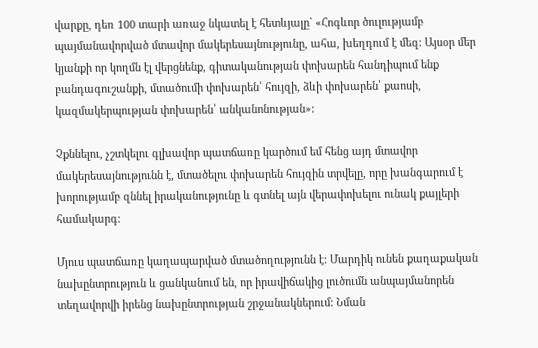վարքը, դեռ 100 տարի առաջ նկատել է հետևյալը` «Հոգևոր ծուլությամբ պայմանավորված մտավոր մակերեսայնությունը, ահա, խեղդում է մեզ: Այսօր մեր կյանքի որ կողմն էլ վերցնենք, գիտականության փոխարեն հանդիպում ենք բանդագուշանքի, մտածումի փոխարեն՝ հույզի, ձևի փոխարեն՝ քաոսի, կազմակերպության փոխարեն՝ անկանոնության»:

Չքննելու, չշտկելու գլխավոր պատճառը կարծում եմ հենց այդ մտավոր մակերեսայնությունն է, մտածելու փոխարեն հույզին տրվելը, որը խանգարում է խորությամբ զննել իրականությունը և գտնել այն վերափոխելու ունակ քայլերի համակարգ:

Մյուս պատճառը կաղապարված մտածողությունն է: Մարդիկ ունեն քաղաքական նախընտրություն և ցանկանում են, որ իրավիճակից լուծումն անպայմանորեն տեղավորվի իրենց նախընտրության շրջանակներում: Նման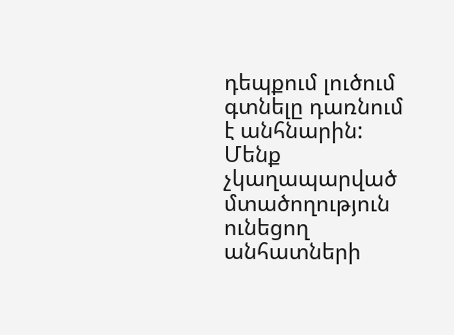դեպքում լուծում գտնելը դառնում է անհնարին: Մենք չկաղապարված մտածողություն ունեցող անհատների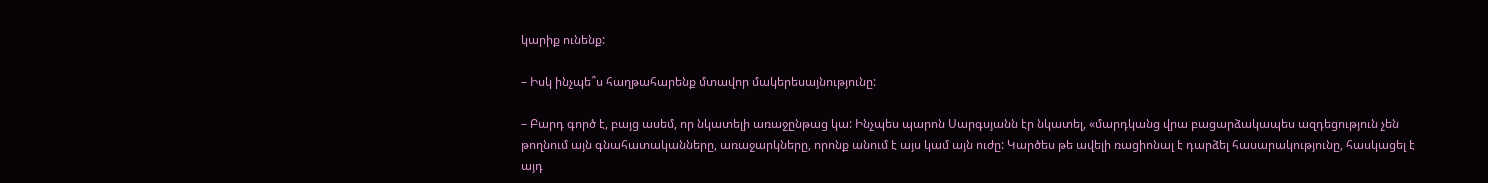կարիք ունենք:

– Իսկ ինչպե՞ս հաղթահարենք մտավոր մակերեսայնությունը:

– Բարդ գործ է, բայց ասեմ, որ նկատելի առաջընթաց կա: Ինչպես պարոն Սարգսյանն էր նկատել, «մարդկանց վրա բացարձակապես ազդեցություն չեն թողնում այն գնահատականները, առաջարկները, որոնք անում է այս կամ այն ուժը: Կարծես թե ավելի ռացիոնալ է դարձել հասարակությունը, հասկացել է այդ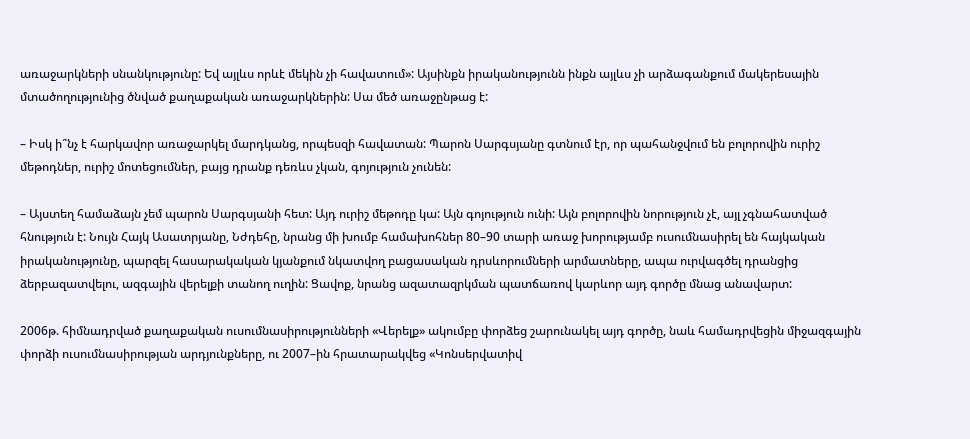առաջարկների սնանկությունը: Եվ այլևս որևէ մեկին չի հավատում»: Այսինքն իրականությունն ինքն այլևս չի արձագանքում մակերեսային մտածողությունից ծնված քաղաքական առաջարկներին: Սա մեծ առաջընթաց է:

– Իսկ ի՞նչ է հարկավոր առաջարկել մարդկանց, որպեսզի հավատան: Պարոն Սարգսյանը գտնում էր, որ պահանջվում են բոլորովին ուրիշ մեթոդներ, ուրիշ մոտեցումներ, բայց դրանք դեռևս չկան, գոյություն չունեն:

– Այստեղ համաձայն չեմ պարոն Սարգսյանի հետ: Այդ ուրիշ մեթոդը կա: Այն գոյություն ունի: Այն բոլորովին նորություն չէ, այլ չգնահատված հնություն է: Նույն Հայկ Ասատրյանը, Նժդեհը, նրանց մի խումբ համախոհներ 80–90 տարի առաջ խորությամբ ուսումնասիրել են հայկական իրականությունը, պարզել հասարակական կյանքում նկատվող բացասական դրսևորումների արմատները, ապա ուրվագծել դրանցից ձերբազատվելու, ազգային վերելքի տանող ուղին: Ցավոք, նրանց ազատազրկման պատճառով կարևոր այդ գործը մնաց անավարտ:

2006թ. հիմնադրված քաղաքական ուսումնասիրությունների «Վերելք» ակումբը փորձեց շարունակել այդ գործը, նաև համադրվեցին միջազգային փորձի ուսումնասիրության արդյունքները, ու 2007–ին հրատարակվեց «Կոնսերվատիվ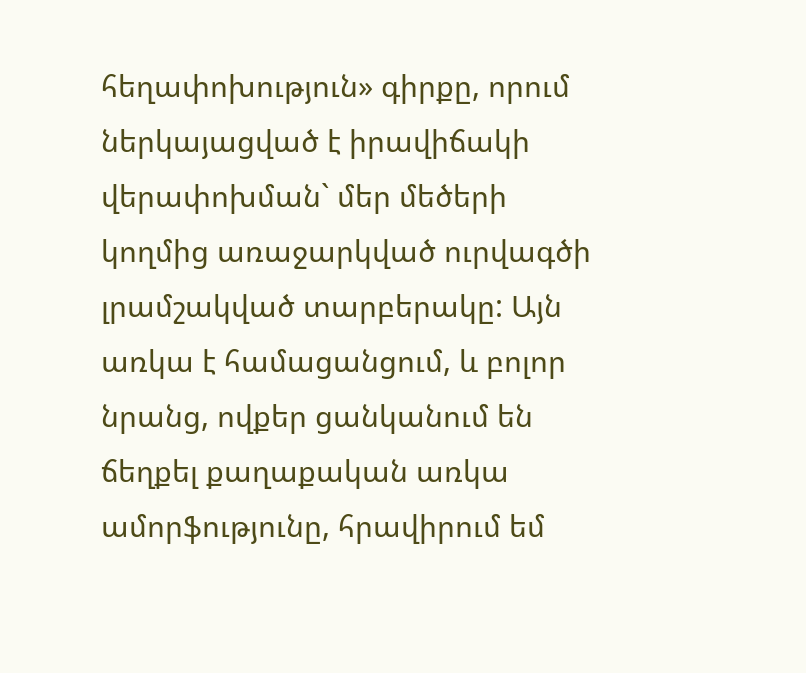հեղափոխություն» գիրքը, որում ներկայացված է իրավիճակի վերափոխման` մեր մեծերի կողմից առաջարկված ուրվագծի լրամշակված տարբերակը: Այն առկա է համացանցում, և բոլոր նրանց, ովքեր ցանկանում են ճեղքել քաղաքական առկա ամորֆությունը, հրավիրում եմ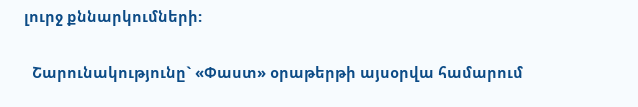լուրջ քննարկումների:

  Շարունակությունը` «Փաստ» օրաթերթի այսօրվա համարում